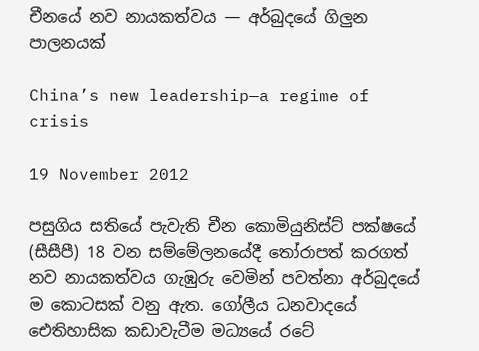චීනයේ නව නායකත්වය — අර්බුදයේ ගිලුන පාලනයක්

China’s new leadership—a regime of crisis

19 November 2012

පසුගිය සතියේ පැවැති චීන කොමියුනිස්ට් පක්ෂයේ (සීසීපී) 18 වන සම්මේලනයේදී තෝරාපත් කරගත් නව නායකත්වය ගැඹුරු වෙමින් පවත්නා අර්බුදයේ ම කොටසක් වනු ඇත. ගෝලීය ධනවාදයේ ඓතිහාසික කඩාවැටීම මධ්‍යයේ රටේ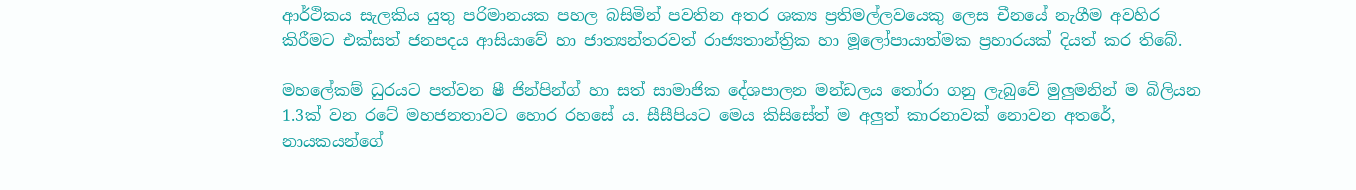ආර්ථිකය සැලකිය යුතු පරිමානයක පහල බසිමින් පවතින අතර ශක්‍ය ප්‍රතිමල්ලවයෙකු ලෙස චීනයේ නැගීම අවහිර කිරීමට එක්සත් ජනපදය ආසියාවේ හා ජාත්‍යන්තරවත් රාජ්‍යතාන්ත්‍රික හා මූලෝපායාත්මක ප්‍රහාරයක් දියත් කර තිබේ.

මහලේකම් ධුරයට පත්වන ෂී ජින්පින්ග් හා සත් සාමාජික දේශපාලන මන්ඩලය තෝරා ගනු ලැබුවේ මුලුමනින් ම බිලියන 1.3ක් වන රටේ මහජනතාවට හොර රහසේ ය. සීසීපියට මෙය කිසිසේත් ම අලුත් කාරනාවක් නොවන අතරේ, නායකයන්ගේ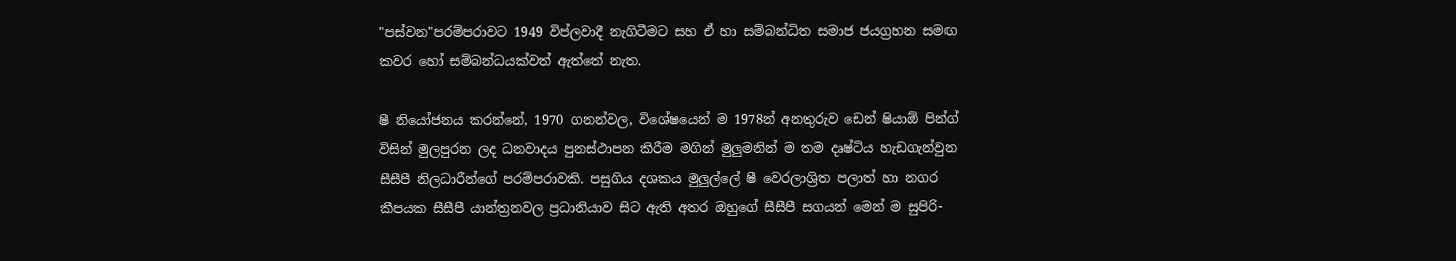"පස්වන"පරම්පරාවට 1949 විප්ලවාදී නැගිටීමට සහ ඒ හා සම්බන්ධිත සමාජ ජයග්‍රහන සමඟ කවර හෝ සම්බන්ධයක්වත් ඇත්තේ නැත.

ෂී නියෝජනය කරන්නේ, 1970 ගනන්වල, විශේෂයෙන් ම 1978න් අනතුරුව ඩෙන් ෂියාඕ පින්ග් විසින් මුලපුරන ලද ධනවාදය පුනස්ථාපන කිරීම මගින් මුලුමනින් ම තම දෘෂ්ටිය හැඩගැන්වුන සීසීපී නිලධාරීන්ගේ පරම්පරාවකි. පසුගිය දශකය මුලුල්ලේ ෂී වෙරලාශ්‍රිත පලාත් හා නගර කීපයක සීසීපී යාන්ත්‍රනවල ප්‍රධානියාව සිට ඇති අතර ඔහුගේ සීසීපී සගයන් මෙන් ම සුපිරි-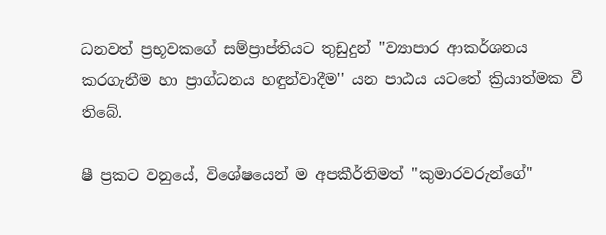ධනවත් ප්‍රභූවකගේ සම්ප්‍රාප්තියට තුඩුදුන් ''ව්‍යාපාර ආකර්ශනය කරගැනීම හා ප්‍රාග්ධනය හඳුන්වාදීම'' යන පාඨය යටතේ ක්‍රියාත්මක වී තිබේ.

ෂී ප්‍රකට වනුයේ, විශේෂයෙන් ම අපකීර්තිමත් ''කුමාරවරුන්ගේ"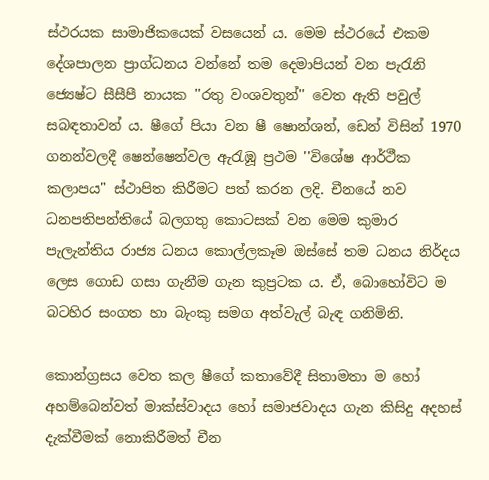ස්ථරයක සාමාජිකයෙක් වසයෙන් ය. මෙම ස්ථරයේ එකම දේශපාලන ප්‍රාග්ධනය වන්නේ තම දෙමාපියන් වන පැරැනි ජ්‍යෙෂ්ට සීසීපී නායක ''රතු වංශවතුන්'' වෙත ඇති පවුල් සබඳතාවන් ය. ෂීගේ පියා වන ෂී ෂොන්ශන්, ඩෙන් විසින් 1970 ගනන්වලදී ෂෙන්ෂෙන්වල ඇරැඹූ ප්‍රථම ''විශේෂ ආර්ථීක කලාපය" ස්ථාපිත කිරීමට පත් කරන ලදි. චීනයේ නව ධනපතිපන්තියේ බලගතු කොටසක් වන මෙම කුමාර පැලැන්තිය රාජ්‍ය ධනය කොල්ලකෑම ඔස්සේ තම ධනය නිර්දය ලෙස ගොඩ ගසා ගැනීම ගැන කුප්‍රටක ය. ඒ, බොහෝවිට ම බටහිර සංගත හා බැංකු සමග අත්වැල් බැඳ ගනිමිනි.

කොන්ග්‍රසය වෙත කල ෂීගේ කතාවේදී සිතාමතා ම හෝ අහම්බෙන්වත් මාක්ස්වාදය හෝ සමාජවාදය ගැන කිසිදු අදහස් දැක්වීමක් නොකිරීමත් චීන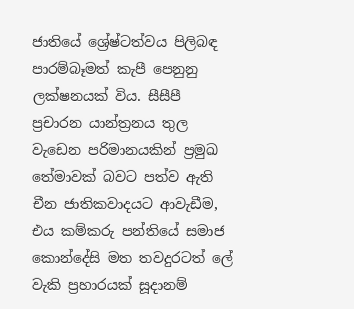ජාතියේ ශ්‍රේෂ්ටත්වය පිලිබඳ පාරම්බෑමත් කැපී පෙනුනු ලක්ෂනයක් විය. සීසීපී ප්‍රචාරන යාන්ත්‍රනය තුල වැඩෙන පරිමානයකින් ප්‍රමුඛ තේමාවක් බවට පත්ව ඇති චීන ජාතිකවාදයට ආවැඩීම, එය කම්කරු පන්තියේ සමාජ කොන්දේසි මත තවදුරටත් ලේ වැකි ප්‍රහාරයක් සූදානම්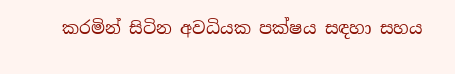කරමින් සිටින අවධියක පක්ෂය සඳහා සහය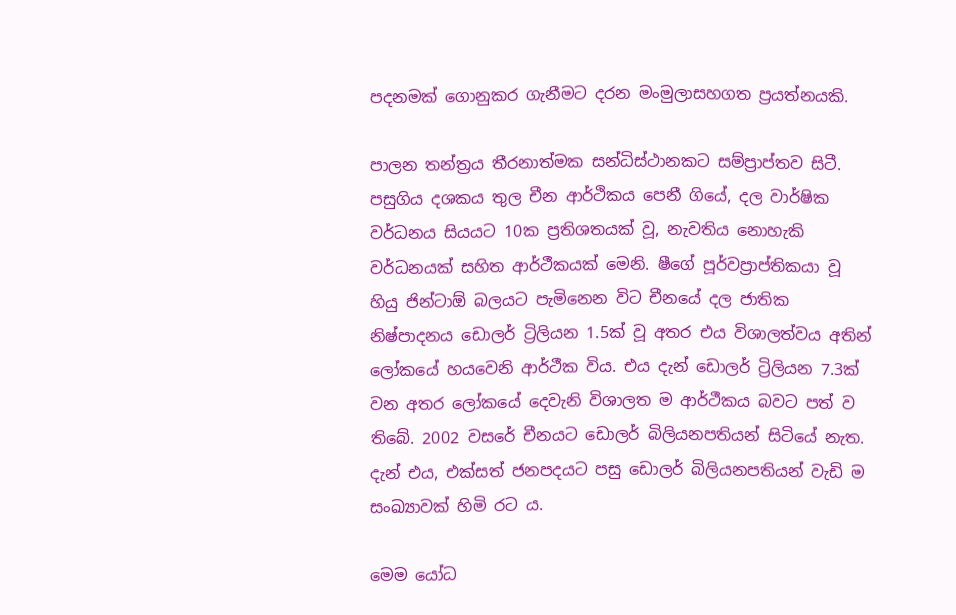පදනමක් ගොනුකර ගැනීමට දරන මංමුලාසහගත ප්‍රයත්නයකි.

පාලන තන්ත්‍රය තීරනාත්මක සන්ධිස්ථානකට සම්ප්‍රාප්තව සිටී. පසුගිය දශකය තුල චීන ආර්ථිකය පෙනී ගියේ, දල වාර්ෂික වර්ධනය සියයට 10ක ප්‍රතිශතයක් වූ, නැවතිය නොහැකි වර්ධනයක් සහිත ආර්ථීකයක් මෙනි. ෂීගේ පූර්වප්‍රාප්තිකයා වූ හියු ජින්ටාඕ බලයට පැමිනෙන විට චීනයේ දල ජාතික නිෂ්පාදනය ඩොලර් ට්‍රිලියන 1.5ක් වූ අතර එය විශාලත්වය අතින් ලෝකයේ හයවෙනි ආර්ථීක විය. එය දැන් ඩොලර් ට්‍රිලියන 7.3ක් වන අතර ලෝකයේ දෙවැනි විශාලත ම ආර්ථීකය බවට පත් ව තිබේ. 2002 වසරේ චීනයට ඩොලර් බිලියනපතියන් සිටියේ නැත. දැන් එය, එක්සත් ජනපදයට පසු ඩොලර් බිලියනපතියන් වැඩි ම සංඛ්‍යාවක් හිමි රට ය.

මෙම යෝධ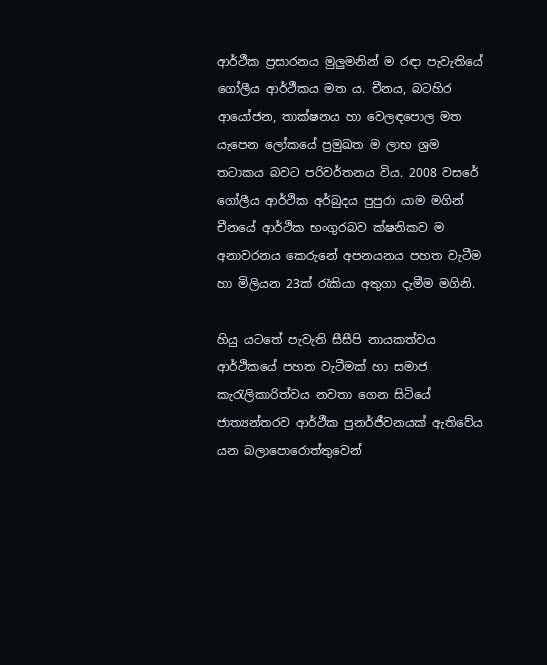ආර්ථීක ප්‍රසාරනය මුලුමනින් ම රඳා පැවැතියේ ගෝලීය ආර්ථීකය මත ය. චීනය, බටහිර ආයෝජන, තාක්ෂනය හා වෙලඳපොල මත යැපෙන ලෝකයේ ප්‍රමුඛත ම ලාභ ශ්‍රම තටාකය බවට පරිවර්තනය විය. 2008 වසරේ ගෝලීය ආර්ථික අර්බුදය පුපුරා යාම මගින් චීනයේ ආර්ථික භංගුරබව ක්ෂනිකව ම අනාවරනය කෙරුනේ අපනයනය පහත වැටීම හා මිලියන 23ක් රැකියා අතුගා දැමීම මගිනි.

හියු යටතේ පැවැති සීසීපි නායකත්වය ආර්ථිකයේ පහත වැටීමක් හා සමාජ කැරැලිකාරිත්වය නවතා ගෙන සිටියේ ජාත්‍යන්තරව ආර්ථීක පුනර්ජීවනයක් ඇතිවේය යන බලාපොරොත්තුවෙන්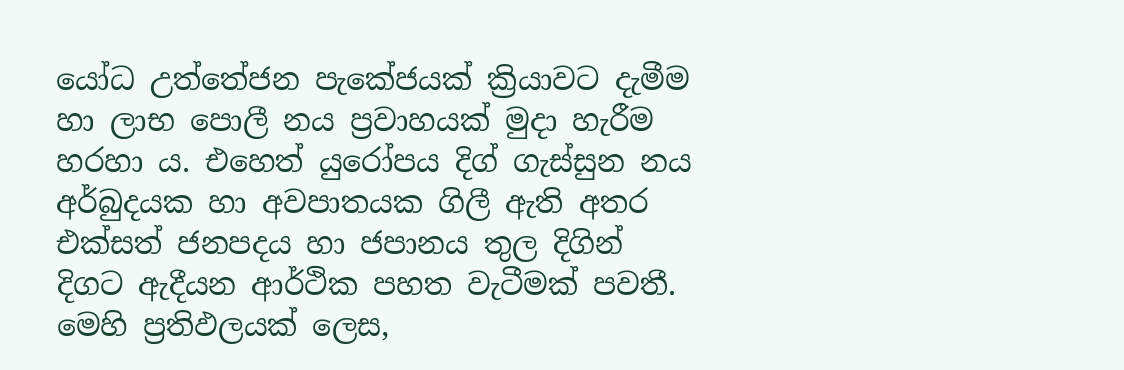යෝධ උත්තේජන පැකේජයක් ක්‍රියාවට දැමීම හා ලාභ පොලී නය ප්‍රවාහයක් මුදා හැරීම හරහා ය. එහෙත් යුරෝපය දිග් ගැස්සුන නය අර්බුදයක හා අවපාතයක ගිලී ඇති අතර එක්සත් ජනපදය හා ජපානය තුල දිගින් දිගට ඇදීයන ආර්ථික පහත වැටීමක් පවතී. මෙහි ප්‍රතිඵලයක් ලෙස,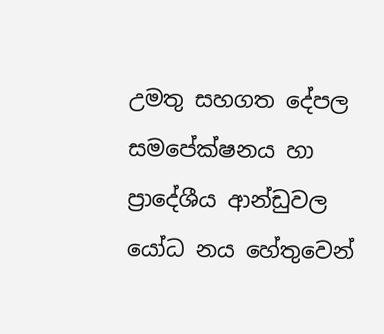උමතු සහගත දේපල සමපේක්ෂනය හා ප්‍රාදේශීය ආන්ඩුවල යෝධ නය හේතුවෙන්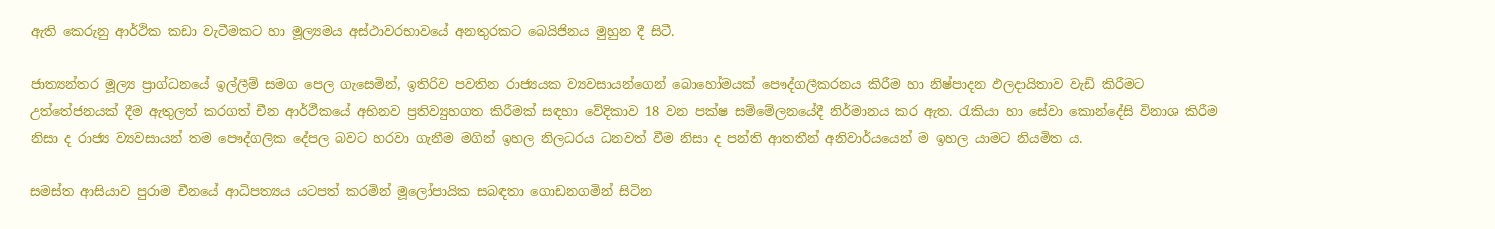ඇති කෙරුනු ආර්ථික කඩා වැටීමකට හා මූල්‍යමය අස්ථාවරභාවයේ අනතුරකට බෙයිජිනය මුහුන දී සිටී.

ජාත්‍යන්තර මූල්‍ය ප්‍රාග්ධනයේ ඉල්ලීම් සමග පෙල ගැසෙමින්, ඉතිරිව පවතින රාජ්‍යයක ව්‍යවසායන්ගෙන් බොහෝමයක් පෞද්ගලීකරනය කිරීම හා නිෂ්පාදන ඵලදායිතාව වැඩි කිරීමට උත්තේජනයක් දීම ඇතුලත් කරගත් චීන ආර්ථීකයේ අභිනව ප්‍රතිව්‍යුහගත කිරීමක් සඳහා වේදිකාව 18 වන පක්ෂ සම්මේලනයේදී නිර්මානය කර ඇත. රැකියා හා සේවා කොන්දේසි විනාශ කිරීම නිසා ද රාජ්‍ය ව්‍යවසායන් තම පෞද්ගලික දේපල බවට හරවා ගැනීම මගින් ඉහල නිලධරය ධනවත් වීම නිසා ද පන්ති ආතතීන් අනිවාර්යයෙන් ම ඉහල යාමට නියමිත ය.

සමස්ත ආසියාව පුරාම චීනයේ ආධිපත්‍යය යටපත් කරමින් මූලෝපායික සබඳතා ගොඩනගමින් සිටින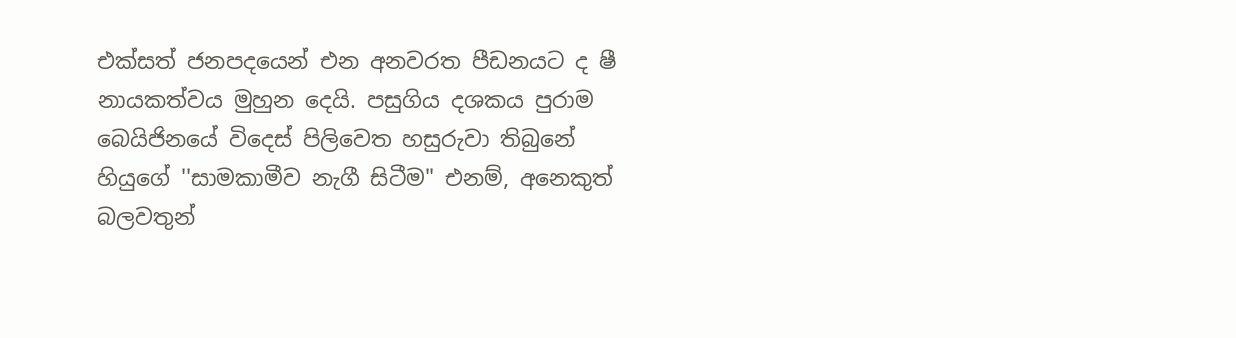එක්සත් ජනපදයෙන් එන අනවරත පීඩනයට ද ෂී නායකත්වය මුහුන දෙයි. පසුගිය දශකය පුරාම බෙයිජිනයේ විදෙස් පිලිවෙත හසුරුවා තිබුනේ හියුගේ ''සාමකාමීව නැගී සිටීම" එනම්, අනෙකුත් බලවතුන්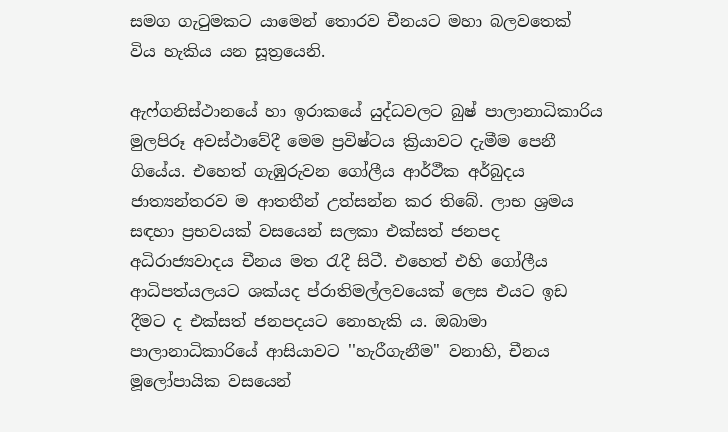සමග ගැටුමකට යාමෙන් තොරව චීනයට මහා බලවතෙක් විය හැකිය යන සූත්‍රයෙනි.

ඇෆ්ගනිස්ථානයේ හා ඉරාකයේ යුද්ධවලට බුෂ් පාලානාධිකාරිය මුලපිරූ අවස්ථාවේදී මෙම ප්‍රවිෂ්ටය ක්‍රියාවට දැමීම පෙනී ගියේය. එහෙත් ගැඹුරුවන ගෝලීය ආර්ථීක අර්බුදය ජාත්‍යන්තරව ම ආතතීන් උත්සන්න කර තිබේ. ලාභ ශ්‍රමය සඳහා ප්‍රභවයක් වසයෙන් සලකා එක්සත් ජනපද අධිරාජ්‍යවාදය චීනය මත රැදී සිටී. එහෙත් එහි ගෝලීය ආධිපත්යලයට ශක්යද ප්රාතිමල්ලවයෙක් ලෙස එයට ඉඩ දීමට ද එක්සත් ජනපදයට නොහැකි ය. ඔබාමා පාලානාධිකාරියේ ආසියාවට ''හැරීගැනීම" වනාහි, චීනය මූලෝපායික වසයෙන්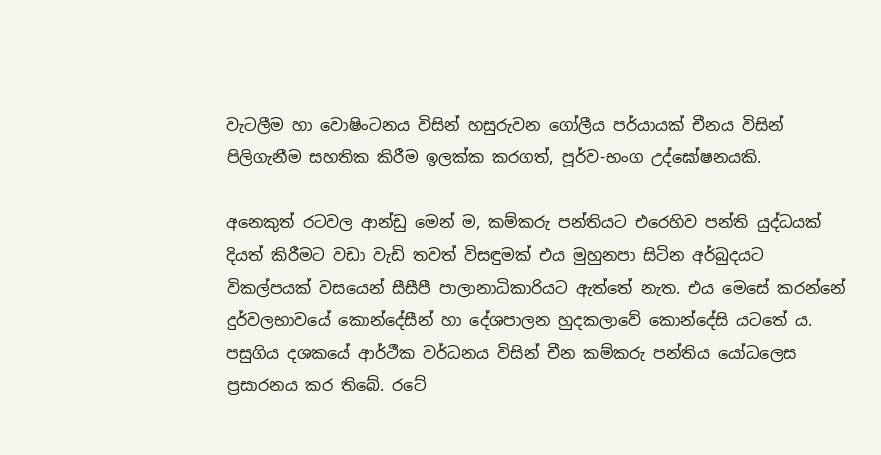වැටලීම හා වොෂිංටනය විසින් හසුරුවන ගෝලීය පර්යායක් චීනය විසින් පිලිගැනීම සහතික කිරීම ඉලක්ක කරගත්, පූර්ව-භංග උද්ඝෝෂනයකි.

අනෙකුත් රටවල ආන්ඩු මෙන් ම, කම්කරු පන්තියට එරෙහිව පන්ති යුද්ධයක් දියත් කිරීමට වඩා වැඩි තවත් විසඳුමක් එය මුහුනපා සිටින අර්බුදයට විකල්පයක් වසයෙන් සීසීපී පාලානාධිකාරියට ඇත්තේ නැත. එය මෙසේ කරන්නේ දුර්වලභාවයේ කොන්දේසීන් හා දේශපාලන හුදකලාවේ කොන්දේසි යටතේ ය. පසුගිය දශකයේ ආර්ථීක වර්ධනය විසින් චීන කම්කරු පන්තිය යෝධලෙස ප්‍රසාරනය කර තිබේ. රටේ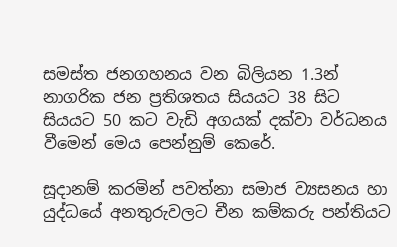සමස්ත ජනගහනය වන බිලියන 1.3න් නාගරික ජන ප්‍රතිශතය සියයට 38 සිට සියයට 50 කට වැඩි අගයක් දක්වා වර්ධනය වීමෙන් මෙය පෙන්නුම් කෙරේ.

සූදානම් කරමින් පවත්නා සමාජ ව්‍යසනය හා යුද්ධයේ අනතුරුවලට චීන කම්කරු පන්තියට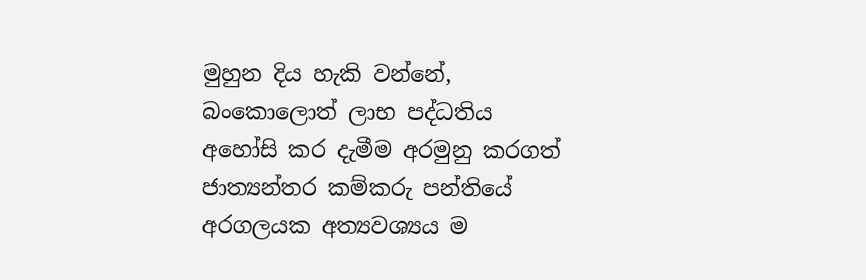මුහුන දිය හැකි වන්නේ, බංකොලොත් ලාභ පද්ධතිය අහෝසි කර දැමීම අරමුනු කරගත් ජාත්‍යන්තර කම්කරු පන්තියේ අරගලයක අත්‍යවශ්‍යය ම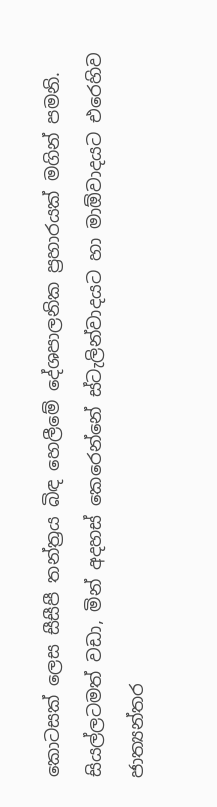කොටසක් ලෙස සීසීපී තන්ත්‍රය බිඳ හෙලීමේ දේශපාලනික ප්‍රහාරයක් මගින් පමනි. සියල්ලටමත් වඩා, මින් අදහස් කෙරෙන්නේ ස්ටැලින්වාදයට හා මාඕවාදයට එරෙහිව ජාත්‍යන්තර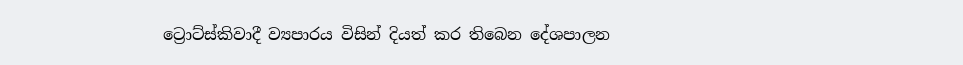ට්‍රොට්ස්කිවාදී ව්‍යපාරය විසින් දියත් කර තිබෙන දේශපාලන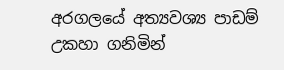අරගලයේ අත්‍යවශ්‍ය පාඩම් උකහා ගනිමින්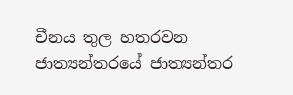චීනය තුල හතරවන ජාත්‍යන්තරයේ ජාත්‍යන්තර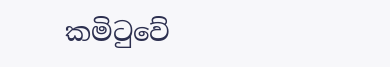කමිටුවේ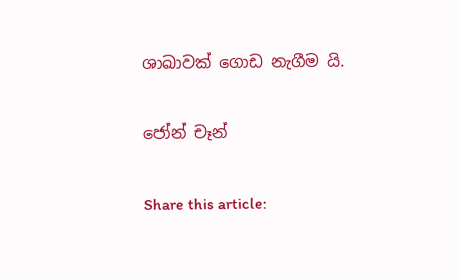ශාඛාවක් ගොඩ නැගීම යි.

ජෝන් චෑන්

Share this article: